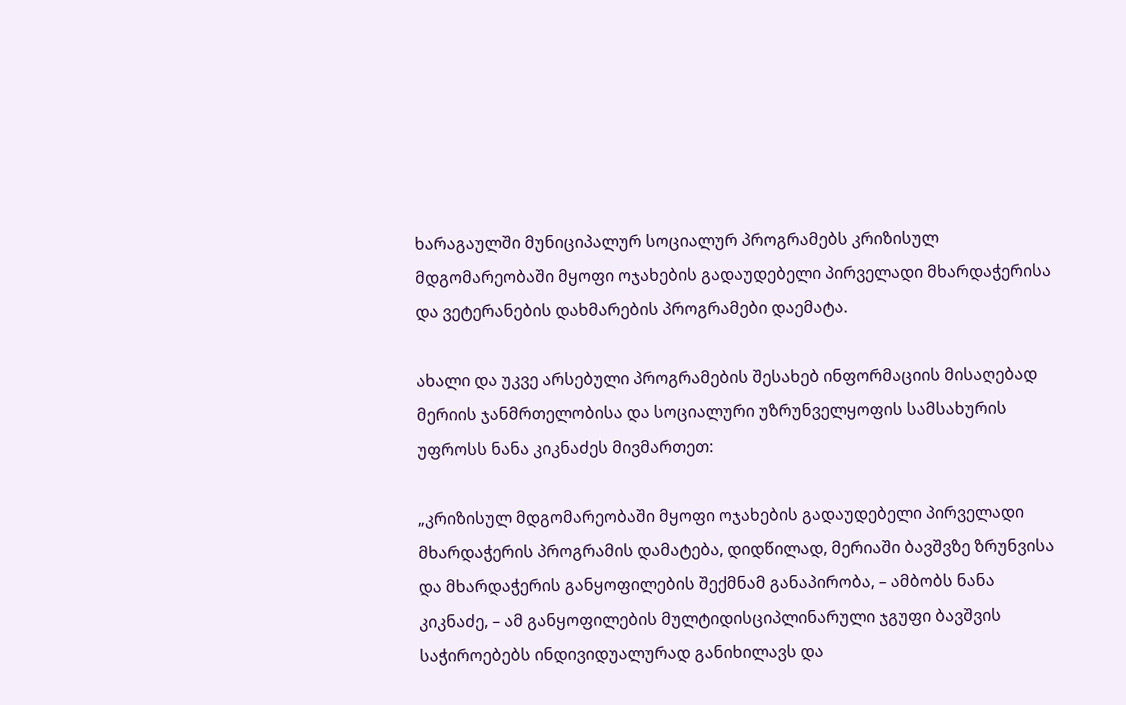ხარაგაულში მუნიციპალურ სოციალურ პროგრამებს კრიზისულ მდგომარეობაში მყოფი ოჯახების გადაუდებელი პირველადი მხარდაჭერისა და ვეტერანების დახმარების პროგრამები დაემატა.

ახალი და უკვე არსებული პროგრამების შესახებ ინფორმაციის მისაღებად მერიის ჯანმრთელობისა და სოციალური უზრუნველყოფის სამსახურის უფროსს ნანა კიკნაძეს მივმართეთ:

„კრიზისულ მდგომარეობაში მყოფი ოჯახების გადაუდებელი პირველადი მხარდაჭერის პროგრამის დამატება, დიდწილად, მერიაში ბავშვზე ზრუნვისა და მხარდაჭერის განყოფილების შექმნამ განაპირობა, – ამბობს ნანა კიკნაძე, – ამ განყოფილების მულტიდისციპლინარული ჯგუფი ბავშვის საჭიროებებს ინდივიდუალურად განიხილავს და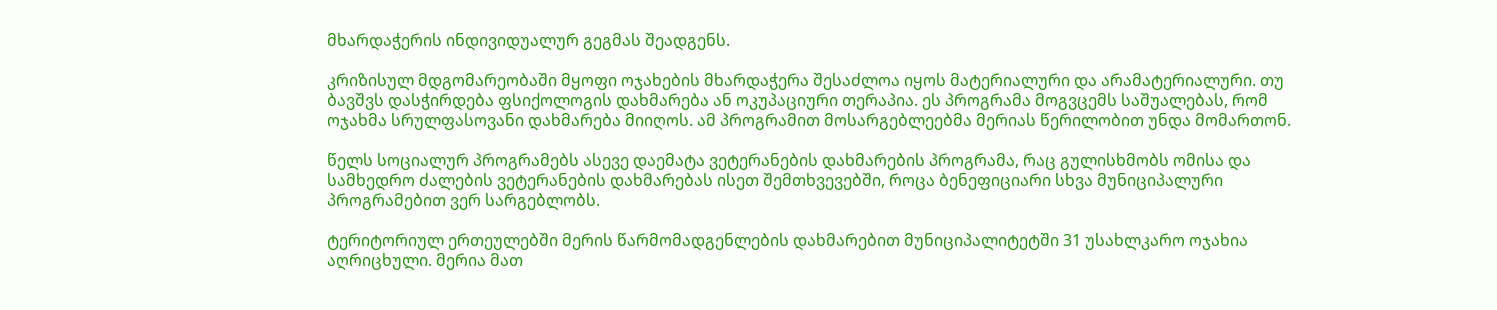მხარდაჭერის ინდივიდუალურ გეგმას შეადგენს.

კრიზისულ მდგომარეობაში მყოფი ოჯახების მხარდაჭერა შესაძლოა იყოს მატერიალური და არამატერიალური. თუ ბავშვს დასჭირდება ფსიქოლოგის დახმარება ან ოკუპაციური თერაპია. ეს პროგრამა მოგვცემს საშუალებას, რომ ოჯახმა სრულფასოვანი დახმარება მიიღოს. ამ პროგრამით მოსარგებლეებმა მერიას წერილობით უნდა მომართონ.

წელს სოციალურ პროგრამებს ასევე დაემატა ვეტერანების დახმარების პროგრამა, რაც გულისხმობს ომისა და  სამხედრო ძალების ვეტერანების დახმარებას ისეთ შემთხვევებში, როცა ბენეფიციარი სხვა მუნიციპალური პროგრამებით ვერ სარგებლობს.

ტერიტორიულ ერთეულებში მერის წარმომადგენლების დახმარებით მუნიციპალიტეტში 31 უსახლკარო ოჯახია აღრიცხული. მერია მათ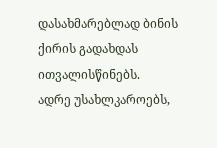დასახმარებლად ბინის ქირის გადახდას ითვალისწინებს.
ადრე უსახლკაროებს,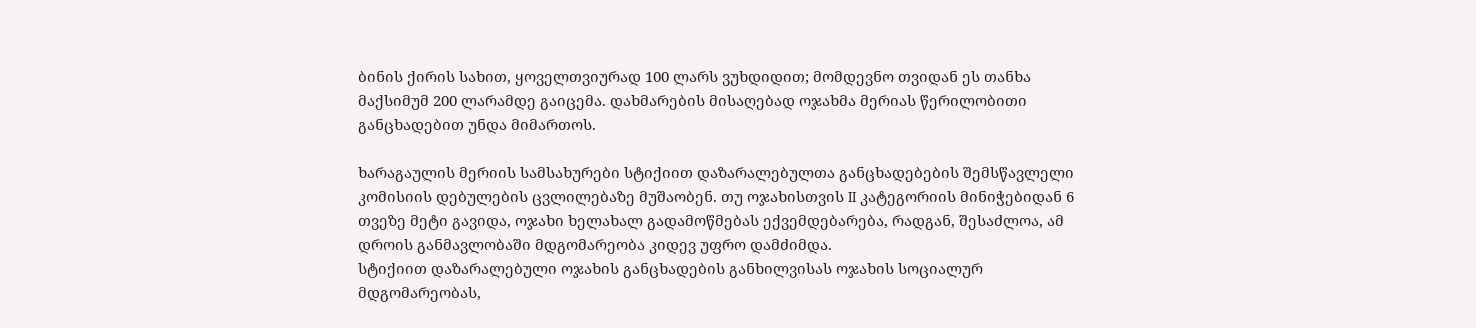ბინის ქირის სახით, ყოველთვიურად 100 ლარს ვუხდიდით; მომდევნო თვიდან ეს თანხა მაქსიმუმ 200 ლარამდე გაიცემა. დახმარების მისაღებად ოჯახმა მერიას წერილობითი განცხადებით უნდა მიმართოს.

ხარაგაულის მერიის სამსახურები სტიქიით დაზარალებულთა განცხადებების შემსწავლელი კომისიის დებულების ცვლილებაზე მუშაობენ. თუ ოჯახისთვის II კატეგორიის მინიჭებიდან 6 თვეზე მეტი გავიდა, ოჯახი ხელახალ გადამოწმებას ექვემდებარება, რადგან, შესაძლოა, ამ დროის განმავლობაში მდგომარეობა კიდევ უფრო დამძიმდა.
სტიქიით დაზარალებული ოჯახის განცხადების განხილვისას ოჯახის სოციალურ მდგომარეობას,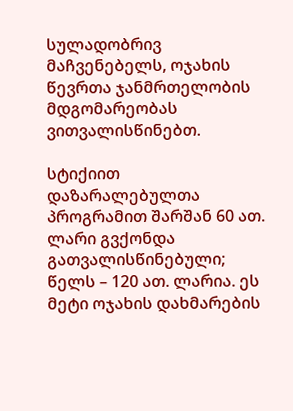სულადობრივ მაჩვენებელს, ოჯახის წევრთა ჯანმრთელობის მდგომარეობას  ვითვალისწინებთ.

სტიქიით დაზარალებულთა პროგრამით შარშან 60 ათ. ლარი გვქონდა გათვალისწინებული; წელს – 120 ათ. ლარია. ეს მეტი ოჯახის დახმარების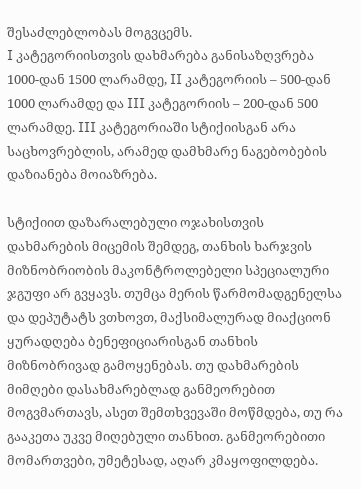შესაძლებლობას მოგვცემს.
I კატეგორიისთვის დახმარება განისაზღვრება 1000-დან 1500 ლარამდე, II კატეგორიის – 500-დან 1000 ლარამდე და III კატეგორიის – 200-დან 500 ლარამდე. III კატეგორიაში სტიქიისგან არა საცხოვრებლის, არამედ დამხმარე ნაგებობების დაზიანება მოიაზრება.

სტიქიით დაზარალებული ოჯახისთვის დახმარების მიცემის შემდეგ, თანხის ხარჯვის მიზნობრიობის მაკონტროლებელი სპეციალური ჯგუფი არ გვყავს. თუმცა მერის წარმომადგენელსა და დეპუტატს ვთხოვთ, მაქსიმალურად მიაქციონ ყურადღება ბენეფიციარისგან თანხის მიზნობრივად გამოყენებას. თუ დახმარების მიმღები დასახმარებლად განმეორებით მოგვმართავს, ასეთ შემთხვევაში მოწმდება, თუ რა გააკეთა უკვე მიღებული თანხით. განმეორებითი მომართვები, უმეტესად, აღარ კმაყოფილდება.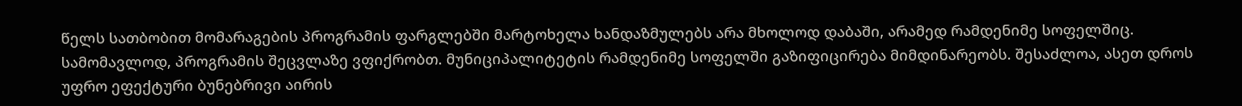წელს სათბობით მომარაგების პროგრამის ფარგლებში მარტოხელა ხანდაზმულებს არა მხოლოდ დაბაში, არამედ რამდენიმე სოფელშიც.
სამომავლოდ, პროგრამის შეცვლაზე ვფიქრობთ. მუნიციპალიტეტის რამდენიმე სოფელში გაზიფიცირება მიმდინარეობს. შესაძლოა, ასეთ დროს უფრო ეფექტური ბუნებრივი აირის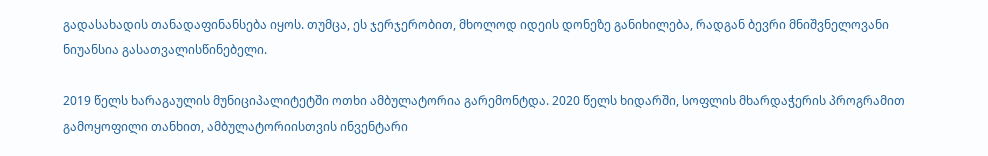გადასახადის თანადაფინანსება იყოს. თუმცა, ეს ჯერჯერობით, მხოლოდ იდეის დონეზე განიხილება, რადგან ბევრი მნიშვნელოვანი ნიუანსია გასათვალისწინებელი.

2019 წელს ხარაგაულის მუნიციპალიტეტში ოთხი ამბულატორია გარემონტდა. 2020 წელს ხიდარში, სოფლის მხარდაჭერის პროგრამით გამოყოფილი თანხით, ამბულატორიისთვის ინვენტარი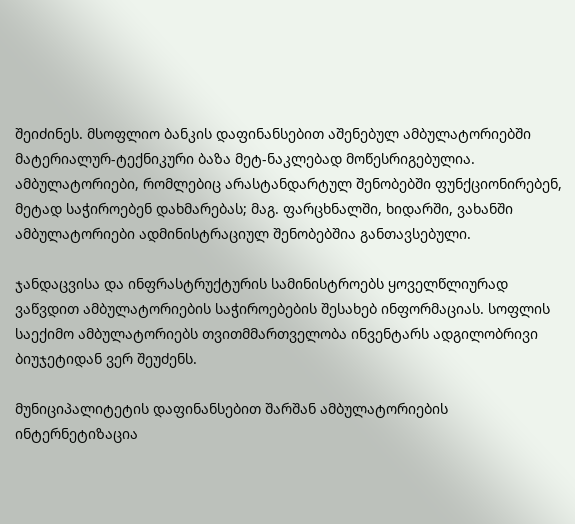შეიძინეს. მსოფლიო ბანკის დაფინანსებით აშენებულ ამბულატორიებში მატერიალურ-ტექნიკური ბაზა მეტ-ნაკლებად მოწესრიგებულია.
ამბულატორიები, რომლებიც არასტანდარტულ შენობებში ფუნქციონირებენ, მეტად საჭიროებენ დახმარებას; მაგ. ფარცხნალში, ხიდარში, ვახანში ამბულატორიები ადმინისტრაციულ შენობებშია განთავსებული.

ჯანდაცვისა და ინფრასტრუქტურის სამინისტროებს ყოველწლიურად ვაწვდით ამბულატორიების საჭიროებების შესახებ ინფორმაციას. სოფლის საექიმო ამბულატორიებს თვითმმართველობა ინვენტარს ადგილობრივი ბიუჯეტიდან ვერ შეუძენს.

მუნიციპალიტეტის დაფინანსებით შარშან ამბულატორიების ინტერნეტიზაცია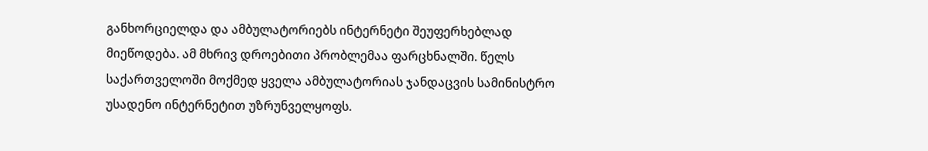განხორციელდა და ამბულატორიებს ინტერნეტი შეუფერხებლად მიეწოდება. ამ მხრივ დროებითი პრობლემაა ფარცხნალში. წელს საქართველოში მოქმედ ყველა ამბულატორიას ჯანდაცვის სამინისტრო უსადენო ინტერნეტით უზრუნველყოფს.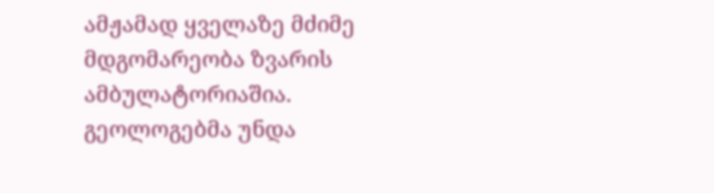ამჟამად ყველაზე მძიმე მდგომარეობა ზვარის ამბულატორიაშია. გეოლოგებმა უნდა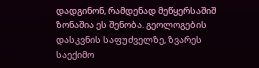დადგინონ, რამდენად მეწყერსაშიშ ზონაშია ეს შენობა. გეოლოგების დასკვნის საფუძველზე, ზვარეს საექიმო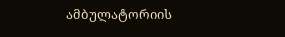ამბულატორიის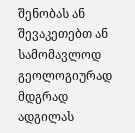შენობას ან შევაკეთებთ ან სამომავლოდ გეოლოგიურად მდგრად ადგილას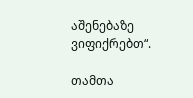აშენებაზე ვიფიქრებთ“.

თამთა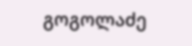გოგოლაძე